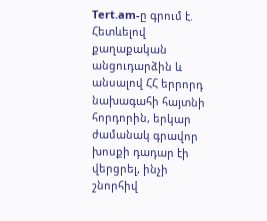Tert.am-ը գրում է.
Հետևելով քաղաքական անցուդարձին և անսալով ՀՀ երրորդ նախագահի հայտնի հորդորին, երկար ժամանակ գրավոր խոսքի դադար էի վերցրել, ինչի շնորհիվ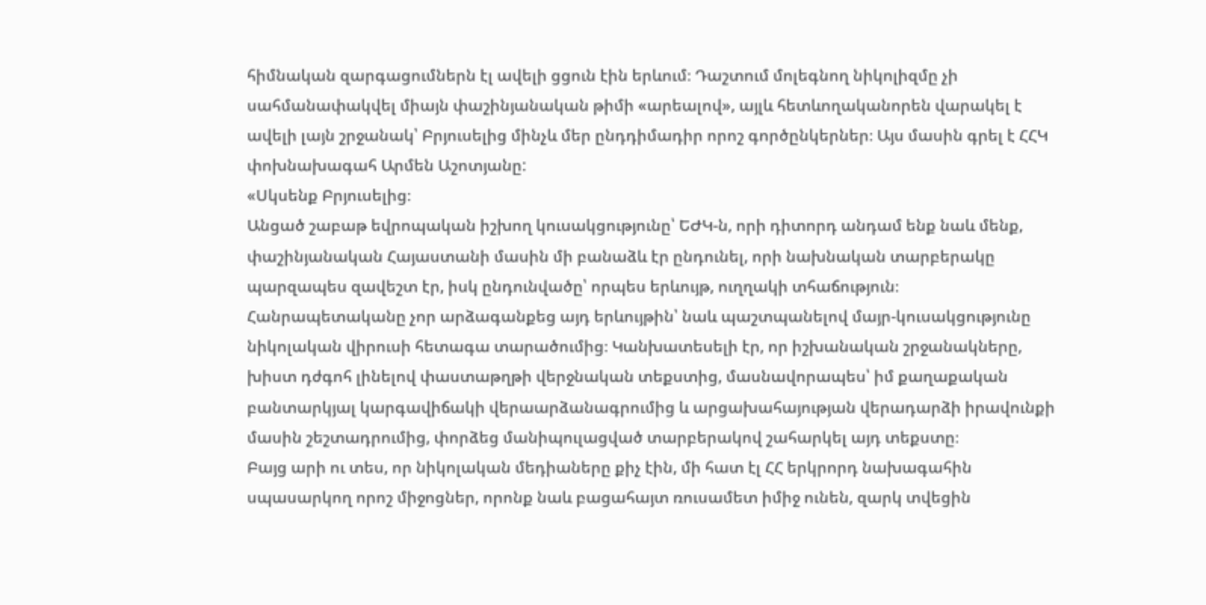հիմնական զարգացումներն էլ ավելի ցցուն էին երևում։ Դաշտում մոլեգնող նիկոլիզմը չի սահմանափակվել միայն փաշինյանական թիմի «արեալով», այլև հետևողականորեն վարակել է ավելի լայն շրջանակ՝ Բրյուսելից մինչև մեր ընդդիմադիր որոշ գործընկերներ։ Այս մասին գրել է ՀՀԿ փոխնախագահ Արմեն Աշոտյանը:
«Սկսենք Բրյուսելից։
Անցած շաբաթ եվրոպական իշխող կուսակցությունը՝ ԵԺԿ-ն, որի դիտորդ անդամ ենք նաև մենք, փաշինյանական Հայաստանի մասին մի բանաձև էր ընդունել, որի նախնական տարբերակը պարզապես զավեշտ էր, իսկ ընդունվածը՝ որպես երևույթ, ուղղակի տհաճություն։
Հանրապետականը չոր արձագանքեց այդ երևույթին՝ նաև պաշտպանելով մայր-կուսակցությունը նիկոլական վիրուսի հետագա տարածումից։ Կանխատեսելի էր, որ իշխանական շրջանակները, խիստ դժգոհ լինելով փաստաթղթի վերջնական տեքստից, մասնավորապես՝ իմ քաղաքական բանտարկյալ կարգավիճակի վերաարձանագրումից և արցախահայության վերադարձի իրավունքի մասին շեշտադրումից, փորձեց մանիպուլացված տարբերակով շահարկել այդ տեքստը։
Բայց արի ու տես, որ նիկոլական մեդիաները քիչ էին, մի հատ էլ ՀՀ երկրորդ նախագահին սպասարկող որոշ միջոցներ, որոնք նաև բացահայտ ռուսամետ իմիջ ունեն, զարկ տվեցին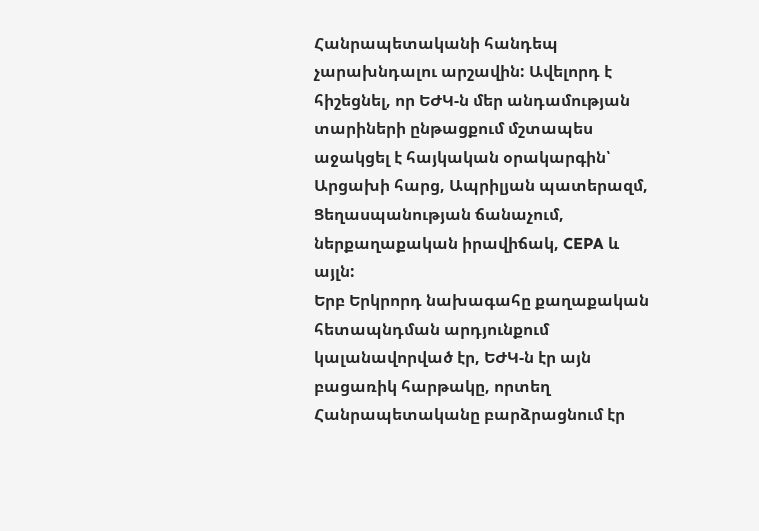Հանրապետականի հանդեպ չարախնդալու արշավին: Ավելորդ է հիշեցնել, որ ԵԺԿ-ն մեր անդամության տարիների ընթացքում մշտապես աջակցել է հայկական օրակարգին՝ Արցախի հարց, Ապրիլյան պատերազմ, Ցեղասպանության ճանաչում, ներքաղաքական իրավիճակ, CEPA և այլն:
Երբ Երկրորդ նախագահը քաղաքական հետապնդման արդյունքում կալանավորված էր, ԵԺԿ-ն էր այն բացառիկ հարթակը, որտեղ Հանրապետականը բարձրացնում էր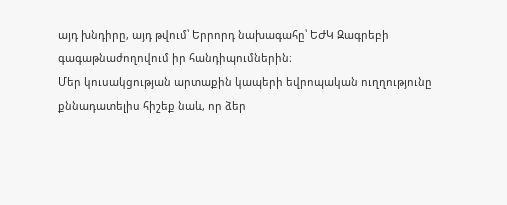այդ խնդիրը, այդ թվում՝ Երրորդ նախագահը՝ ԵԺԿ Զագրեբի գագաթնաժողովում իր հանդիպումներին։
Մեր կուսակցության արտաքին կապերի եվրոպական ուղղությունը քննադատելիս հիշեք նաև, որ ձեր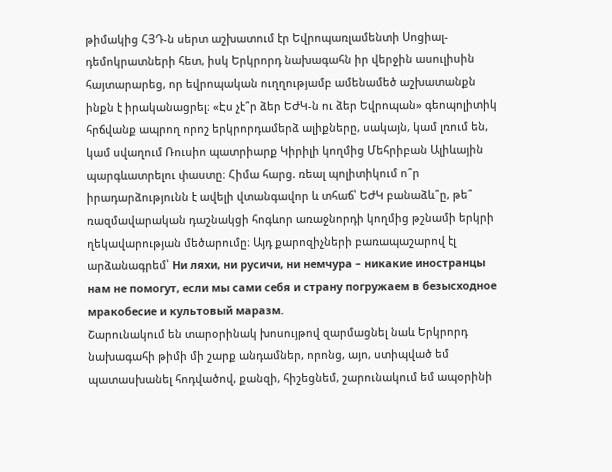թիմակից ՀՅԴ-ն սերտ աշխատում էր Եվրոպառլամենտի Սոցիալ-դեմոկրատների հետ, իսկ Երկրորդ նախագահն իր վերջին ասուլիսին հայտարարեց, որ եվրոպական ուղղությամբ ամենամեծ աշխատանքն ինքն է իրականացրել։ «Էս չէ՞ր ձեր ԵԺԿ-ն ու ձեր Եվրոպան» գեոպոլիտիկ հրճվանք ապրող որոշ երկրորդամերձ ալիքները, սակայն, կամ լռում են, կամ սվաղում Ռուսիո պատրիարք Կիրիլի կողմից Մեհրիբան Ալիևային պարգևատրելու փաստը։ Հիմա հարց. ռեալ պոլիտիկում ո՞ր իրադարձությունն է ավելի վտանգավոր և տհաճ՝ ԵԺԿ բանաձև՞ը, թե՞ ռազմավարական դաշնակցի հոգևոր առաջնորդի կողմից թշնամի երկրի ղեկավարության մեծարումը։ Այդ քարոզիչների բառապաշարով էլ արձանագրեմ՝ Ни ляхи, ни русичи, ни немчура – никакие иностранцы нам не помогут, если мы сами себя и страну погружаем в безысходное мракобесие и культовый маразм.
Շարունակում են տարօրինակ խոսույթով զարմացնել նաև Երկրորդ նախագահի թիմի մի շարք անդամներ, որոնց, այո, ստիպված եմ պատասխանել հոդվածով, քանզի, հիշեցնեմ, շարունակում եմ ապօրինի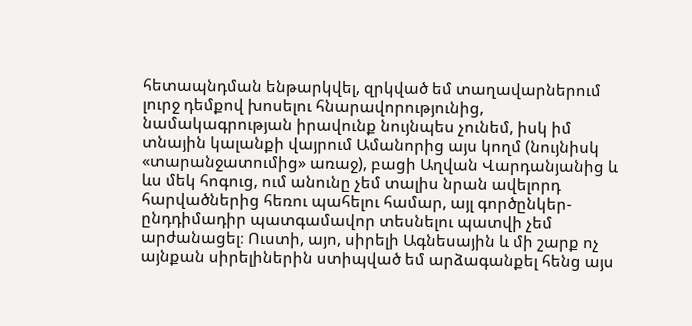հետապնդման ենթարկվել, զրկված եմ տաղավարներում լուրջ դեմքով խոսելու հնարավորությունից, նամակագրության իրավունք նույնպես չունեմ, իսկ իմ տնային կալանքի վայրում Ամանորից այս կողմ (նույնիսկ «տարանջատումից» առաջ), բացի Աղվան Վարդանյանից և ևս մեկ հոգուց, ում անունը չեմ տալիս նրան ավելորդ հարվածներից հեռու պահելու համար, այլ գործընկեր-ընդդիմադիր պատգամավոր տեսնելու պատվի չեմ արժանացել։ Ուստի, այո, սիրելի Ագնեսային և մի շարք ոչ այնքան սիրելիներին ստիպված եմ արձագանքել հենց այս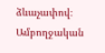ձևաչափով։
Ամբողջական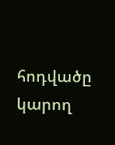հոդվածը կարող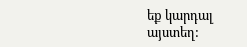եք կարդալ այստեղ: